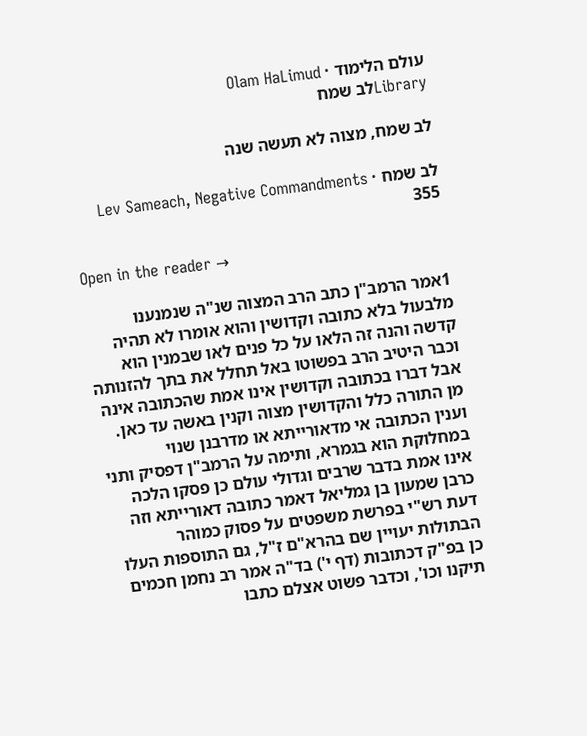עולם הלימוד · Olam HaLimud
Libraryלב שמח

לב שמח, מצוה לא תעשה שנה

לב שמח · Lev Sameach, Negative Commandments 355

Open in the reader →

1אמר הרמב"ן כתב הרב המצוה שנ"ה שנמנענו מלבעול בלא כתובה וקדושין והוא אומרו לא תהיה קדשה והנה זה הלאו על כל פנים לאו שבמנין הוא וכבר היטיב הרב בפשוטו באל תחלל את בתך להזנותה אבל דברו בכתובה וקדושין אינו אמת שהכתובה אינה מן התורה כלל והקדושין מצוה וקנין באשה עד כאן. וענין הכתובה אי מדאורייתא או מדרבנן שנוי במחלוקת הוא בגמרא, ותימה על הרמב"ן דפסיק ותני אינו אמת בדבר שרבים וגדולי עולם כן פסקו הלכה כרבן שמעון בן גמליאל דאמר כתובה דאורייתא וזה דעת רש"י בפרשת משפטים על פסוק כמוהר הבתולות יעויין שם בהרא"ם ז"ל, גם התוספות העלו כן בפ"ק דכתובות (דף י') בד"ה אמר רב נחמן חכמים תיקנו וכו', וכדבר פשוט אצלם כתבו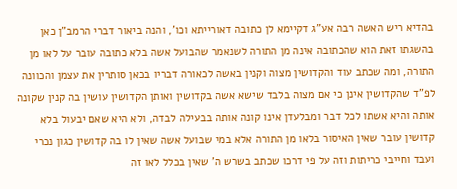בהדיא ריש האשה רבה אע"ג דקיימא לן כתובה דאורייתא וכו', והנה ביאור דברי הרמב"ן כאן בהשגתו זאת הוא שהכתובה אינה מן התורה לשנאמר שהבועל אשה בלא כתובה עובר על לאו מן התורה, ומה שכתב עוד והקדושין מצוה וקנין באשה לכאורה דבריו בכאן סותרין את עצמן והכוונה לפ"ד שהקדושין אינן כי אם מצוה בלבד שישא אשה בקדושין ואותן הקדושין עושין בה קנין שקונה אותה והיא אשתו לכל דבר ומבלעדן אינו קונה אותה בבעילה לבדה, ולא היא שאם יבעול בלא קדושין עובר שאין האיסור בלאו מן התורה אלא במי שבועל אשה שאין לו בה קדושין כגון נכרי ועבד וחייבי כריתות וזה על פי דרכו שכתב בשרש ה' שאין בכלל לאו זה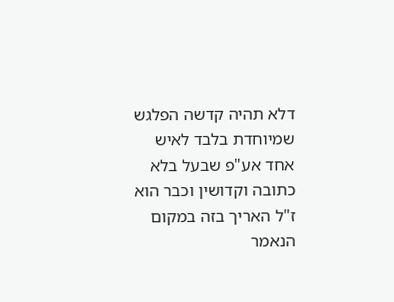דלא תהיה קדשה הפלגש שמיוחדת בלבד לאיש אחד אע"פ שבעל בלא כתובה וקדושין וכבר הוא ז"ל האריך בזה במקום הנאמר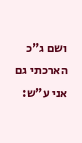ושם ג"כ הארכתי גם אני ע"ש: